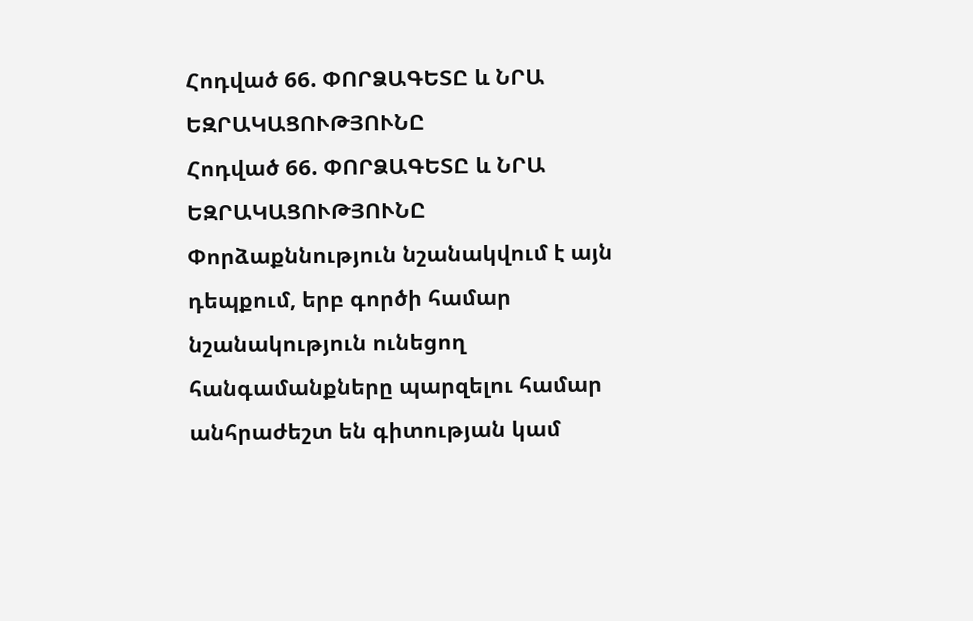Հոդված 66. ՓՈՐՁԱԳԵՏԸ և ՆՐԱ ԵԶՐԱԿԱՑՈՒԹՅՈՒՆԸ
Հոդված 66. ՓՈՐՁԱԳԵՏԸ և ՆՐԱ ԵԶՐԱԿԱՑՈՒԹՅՈՒՆԸ
Փորձաքննություն նշանակվում է այն դեպքում, երբ գործի համար նշանակություն ունեցող հանգամանքները պարզելու համար անհրաժեշտ են գիտության կամ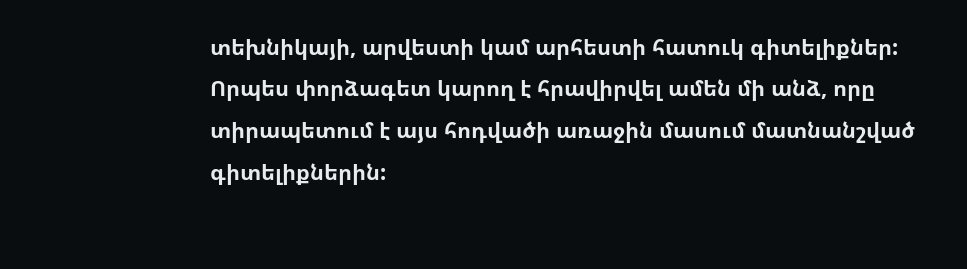տեխնիկայի, արվեստի կամ արհեստի հատուկ գիտելիքներ:
Որպես փորձագետ կարող է հրավիրվել ամեն մի անձ, որը տիրապետում է այս հոդվածի առաջին մասում մատնանշված գիտելիքներին: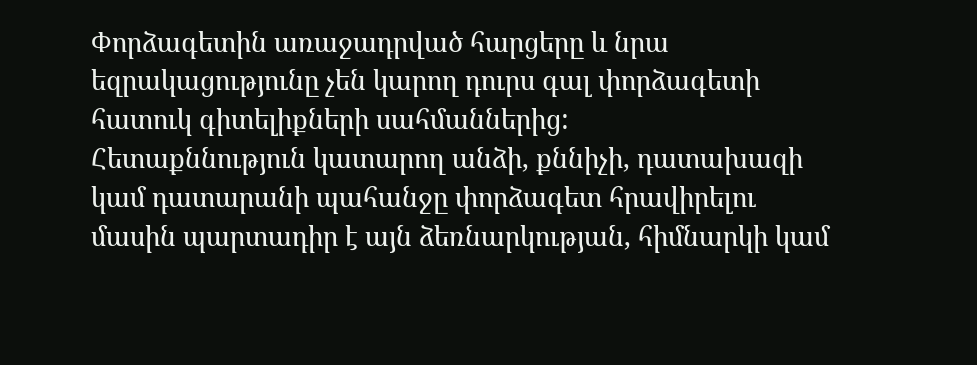Փորձագետին առաջադրված հարցերը և նրա եզրակացությունը չեն կարող դուրս գալ փորձագետի հատուկ գիտելիքների սահմաններից:
Հետաքննություն կատարող անձի, քննիչի, դատախազի կամ դատարանի պահանջը փորձագետ հրավիրելու մասին պարտադիր է այն ձեռնարկության, հիմնարկի կամ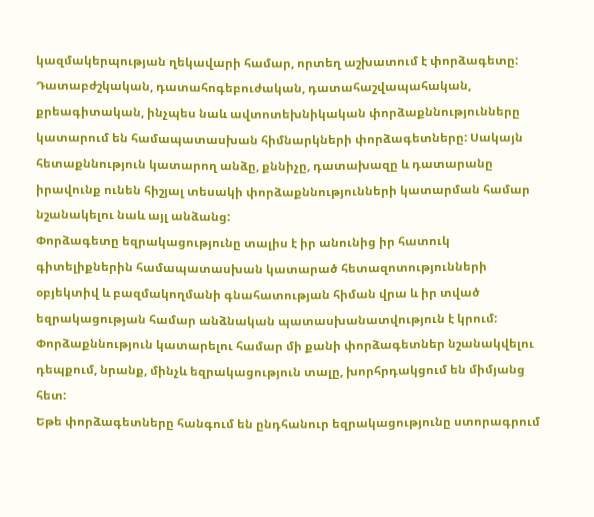կազմակերպության ղեկավարի համար, որտեղ աշխատում է փորձագետը:
Դատաբժշկական, դատահոգեբուժական, դատահաշվապահական, քրեագիտական, ինչպես նաև ավտոտեխնիկական փորձաքննությունները կատարում են համապատասխան հիմնարկների փորձագետները: Սակայն հետաքննություն կատարող անձը, քննիչը, դատախազը և դատարանը իրավունք ունեն հիշյալ տեսակի փորձաքննությունների կատարման համար նշանակելու նաև այլ անձանց:
Փորձագետը եզրակացությունը տալիս է իր անունից իր հատուկ գիտելիքներին համապատասխան կատարած հետազոտությունների օբյեկտիվ և բազմակողմանի գնահատության հիման վրա և իր տված եզրակացության համար անձնական պատասխանատվություն է կրում:
Փորձաքննություն կատարելու համար մի քանի փորձագետներ նշանակվելու դեպքում, նրանք, մինչև եզրակացություն տալը, խորհրդակցում են միմյանց հետ:
Եթե փորձագետները հանգում են ընդհանուր եզրակացությունը ստորագրում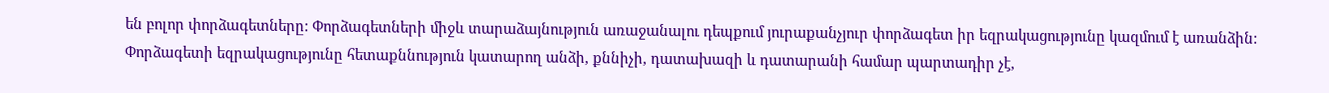են բոլոր փորձագետները: Փորձագետների միջև տարաձայնություն առաջանալու դեպքում յուրաքանչյուր փորձագետ իր եզրակացությունը կազմում է առանձին:
Փորձագետի եզրակացությունը հետաքննություն կատարող անձի, քննիչի, դատախազի և դատարանի համար պարտադիր չէ,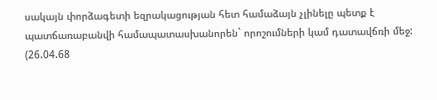սակայն փորձագետի եզրակացության հետ համաձայն չլինելը պետք է պատճառաբանվի համապատասխանորեն` որոշումների կամ դատավճռի մեջ:
(26.04.68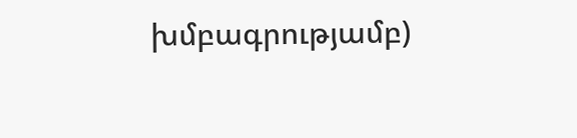խմբագրությամբ)